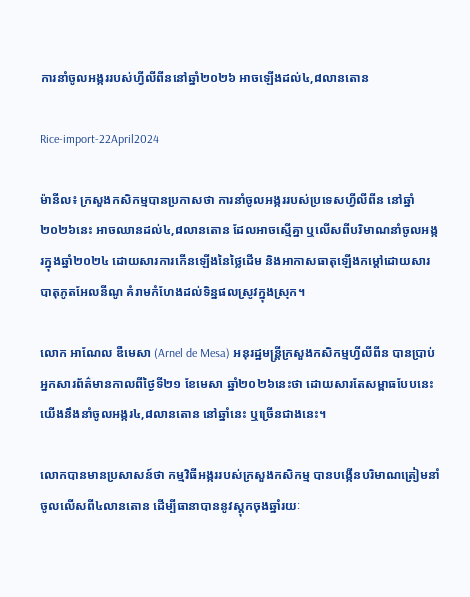ការនាំចូលអង្កររបស់ហ្វីលីពីននៅឆ្នាំ២០២៦ អាចឡើងដល់៤,៨លានតោន

Rice-import-22April2024

ម៉ានីល៖ ក្រសួងកសិកម្មបានប្រកាសថា ការនាំចូលអង្កររបស់ប្រទេសហ្វីលីពីន នៅឆ្នាំ២០២៦នេះ អាចឈានដល់៤,៨លានតោន ដែលអាចស្មើគ្នា ឬលើសពីបរិមាណនាំចូលអង្ករក្នុងឆ្នាំ២០២៤ ដោយសារការកើនឡើងនៃថ្លៃដើម និងអាកាសធាតុឡើងកម្តៅដោយសារបាតុភូតអែលនីណូ គំរាមកំហែងដល់ទិន្នផលស្រូវក្នុងស្រុក។

លោក អាណែល ឌឺមេសា (Arnel de Mesa) អនុរដ្ឋមន្ត្រីក្រសួងកសិកម្មហ្វីលីពីន បានប្រាប់អ្នកសារព័ត៌មានកាលពីថ្ងៃទី២១ ខែមេសា ឆ្នាំ២០២៦នេះថា ដោយសារតែសម្ពាធបែបនេះ យើងនឹងនាំចូលអង្ករ៤,៨លានតោន នៅឆ្នាំនេះ ឬច្រើនជាងនេះ។

លោកបានមានប្រសាសន៍ថា កម្មវិធីអង្កររបស់ក្រសួងកសិកម្ម បានបង្កើនបរិមាណត្រៀមនាំចូលលើសពី៤លានតោន ដើម្បីធានាបាននូវស្តុកចុងឆ្នាំរយៈ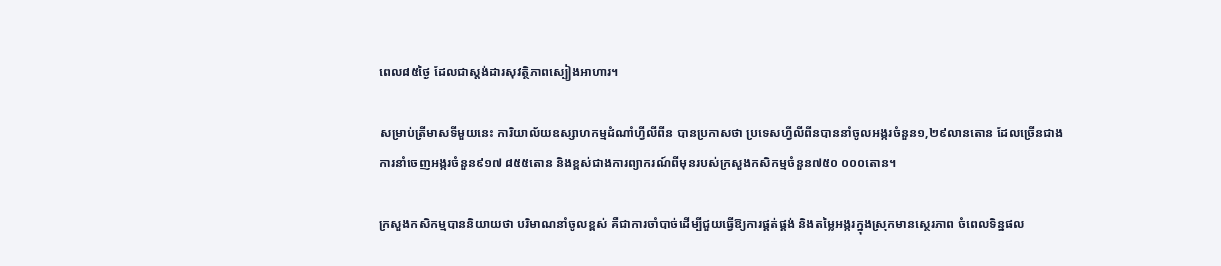ពេល៨៥ថ្ងៃ ដែលជាស្តង់ដារសុវត្ថិភាពស្បៀងអាហារ។

សម្រាប់ត្រីមាសទីមួយនេះ ការិយាល័យឧស្សាហកម្មដំណាំហ្វីលីពីន បានប្រកាសថា ប្រទេសហ្វីលីពីនបាននាំចូលអង្ករចំនួន១,២៩លានតោន ដែលច្រើនជាងការនាំចេញអង្ករចំនួន៩១៧ ៨៥៥តោន និងខ្ពស់ជាងការព្យាករណ៍ពីមុនរបស់ក្រសួងកសិកម្មចំនួន៧៥០ ០០០តោន។

ក្រសួងកសិកម្មបាននិយាយថា បរិមាណនាំចូលខ្ពស់ គឺជាការចាំបាច់ដើម្បីជួយធ្វើឱ្យការផ្គត់ផ្គង់ និងតម្លៃអង្ករក្នុងស្រុកមានស្ថេរភាព ចំពេលទិន្នផល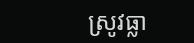ស្រូវធ្លា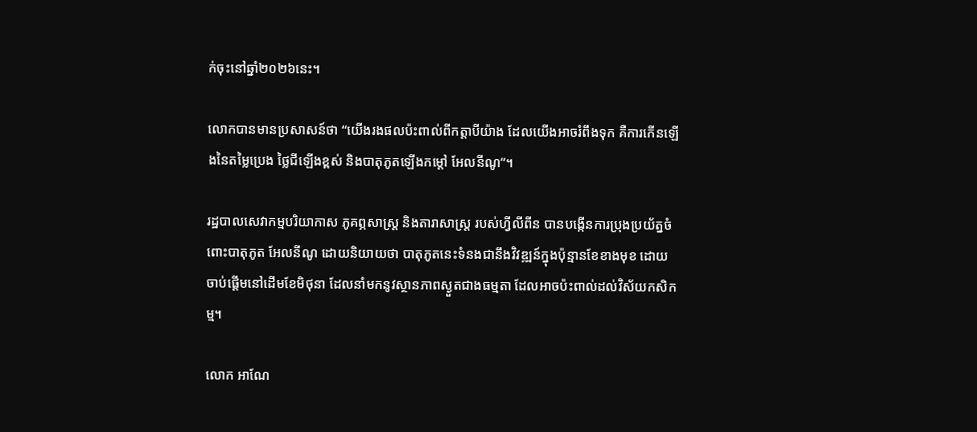ក់ចុះនៅឆ្នាំ២០២៦នេះ។

លោកបានមានប្រសាសន៍ថា “យើងរងផលប៉ះពាល់ពីកត្តាបីយ៉ាង ដែលយើងអាចរំពឹងទុក គឺការកើនឡើងនៃតម្លៃប្រេង ថ្លៃជីឡើងខ្ពស់ និងបាតុភូតឡើងកម្តៅ អែលនីណូ”។

រដ្ឋបាលសេវាកម្មបរិយាកាស ភូគព្ភសាស្ត្រ និងតារាសាស្ត្រ របស់ហ្វីលីពីន បានបង្កើនការប្រុងប្រយ័ត្នចំពោះបាតុភូត អែលនីណូ ដោយនិយាយថា បាតុភូតនេះទំនងជានឹងវិវឌ្ឍន៍ក្នុងប៉ុន្មានខែខាងមុខ ដោយចាប់ផ្តើមនៅដើមខែមិថុនា ដែលនាំមកនូវស្ថានភាពស្ងួតជាងធម្មតា ដែលអាចប៉ះពាល់ដល់វិស័យកសិកម្ម។

លោក អាណែ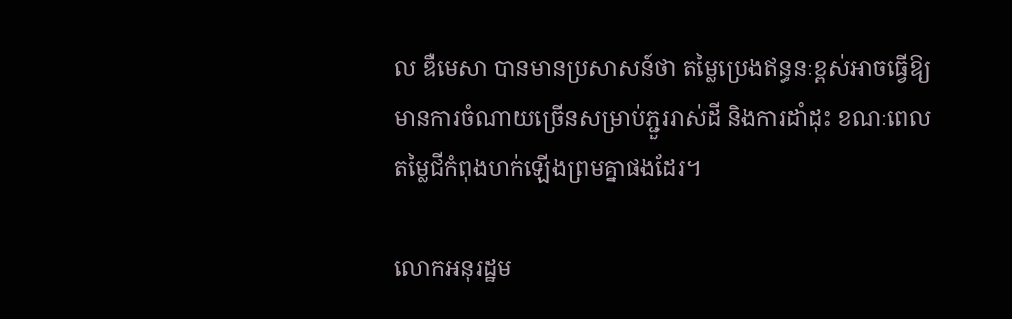ល ឌឺមេសា បានមានប្រសាសន៍ថា តម្លៃប្រេងឥន្ធនៈខ្ពស់អាចធ្វើឱ្យមានការចំណាយច្រើនសម្រាប់ភ្ជួររាស់ដី និងការដាំដុះ ខណៈពេលតម្លៃជីកំពុងហក់ឡើងព្រមគ្នាផងដែរ។

លោកអនុរដ្ឋម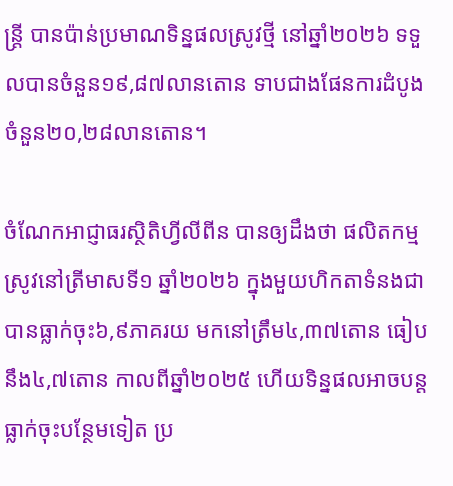ន្ត្រី បានប៉ាន់ប្រមាណទិន្នផលស្រូវថ្មី នៅឆ្នាំ២០២៦ ទទួលបានចំនួន១៩,៨៧លានតោន ទាបជាងផែនការដំបូងចំនួន២០,២៨លានតោន។

ចំណែកអាជ្ញាធរស្ថិតិហ្វីលីពីន បានឲ្យដឹងថា ផលិតកម្មស្រូវនៅត្រីមាសទី១ ឆ្នាំ២០២៦ ក្នុងមួយហិកតាទំនងជាបានធ្លាក់ចុះ៦,៩ភាគរយ មកនៅត្រឹម៤,៣៧តោន ធៀបនឹង៤,៧តោន កាលពីឆ្នាំ២០២៥ ហើយទិន្នផលអាចបន្តធ្លាក់ចុះបន្ថែមទៀត ប្រ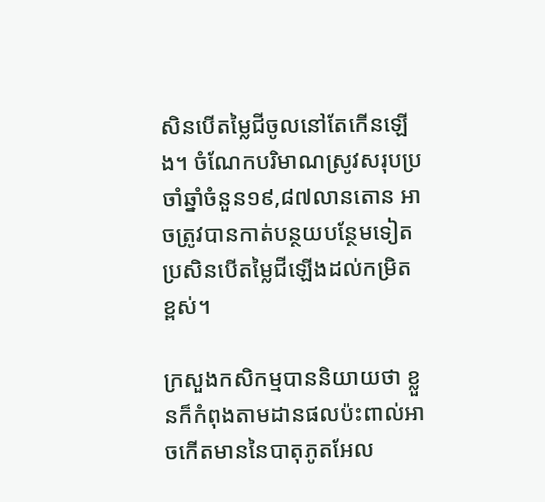សិនបើតម្លៃជីចូលនៅតែកើនឡើង។ ចំណែកបរិមាណស្រូវសរុបប្រចាំឆ្នាំចំនួន១៩,៨៧លានតោន អាចត្រូវបានកាត់បន្ថយបន្ថែមទៀត ប្រសិនបើតម្លៃជីឡើងដល់កម្រិតខ្ពស់។

ក្រសួងកសិកម្មបាននិយាយថា ខ្លួនក៏កំពុងតាមដានផលប៉ះពាល់អាចកើតមាននៃបាតុភូតអែល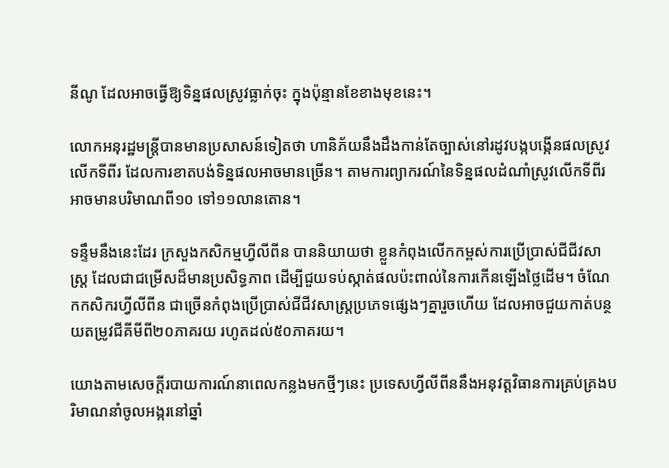នីណូ ដែលអាចធ្វើឱ្យទិន្នផលស្រូវធ្លាក់ចុះ ក្នុងប៉ុន្មានខែខាងមុខនេះ។

លោកអនុរដ្ឋមន្ត្រីបានមានប្រសាសន៍ទៀតថា ហានិភ័យនឹងដឹងកាន់តែច្បាស់នៅរដូវបង្កបង្កើនផលស្រូវលើកទីពីរ ដែលការខាតបង់ទិន្នផលអាចមានច្រើន។ តាមការព្យាករណ៍នៃទិន្នផលដំណាំស្រូវលើកទីពីរ អាចមានបរិមាណពី១០ ទៅ១១លានតោន។

ទន្ទឹមនឹងនេះដែរ ក្រសួងកសិកម្មហ្វីលីពីន បាននិយាយថា ខ្លួនកំពុងលើកកម្ពស់ការប្រើប្រាស់ជីជីវសាស្ត្រ ដែលជាជម្រើសដ៏មានប្រសិទ្ធភាព ដើម្បីជួយទប់ស្កាត់ផលប៉ះពាល់នៃការកើនឡើងថ្លៃដើម។ ចំណែកកសិករហ្វីលីពីន ជាច្រើនកំពុងប្រើប្រាស់ជីជីវសាស្ត្រប្រភេទផ្សេងៗគ្នារួចហើយ ដែលអាចជួយកាត់បន្ថយតម្រូវជីគីមីពី២០ភាគរយ រហូតដល់៥០ភាគរយ។

យោងតាមសេចក្តីរបាយការណ៍នាពេលកន្លងមកថ្មីៗនេះ ប្រទេសហ្វីលីពីននឹងអនុវត្តវិធានការគ្រប់គ្រងបរិមាណនាំចូលអង្ករនៅឆ្នាំ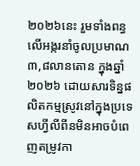២០២៦នេះ រួមទាំងពន្ធលើអង្ករនាំចូលប្រមាណ៣,៨លានតោន ក្នុងឆ្នាំ២០២៦ ដោយសារទិន្នផលិតកម្មស្រូវនៅក្នុងប្រទេសហ្វីលីពីនមិនអាចបំពេញតម្រូវកា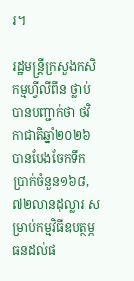រ។

រដ្ឋមន្ត្រីក្រសួងកសិកម្មហ្វីលីពីន ថ្លាប់បានបញ្ជាក់ថា ថវិកាជាតិឆ្នាំ២០២៦ បានបែងចែកទឹកប្រាក់ចំនួន១៦៨,៧២លានដុល្លារ សម្រាប់កម្មវិធីឧបត្ថម្ភធនដល់ផ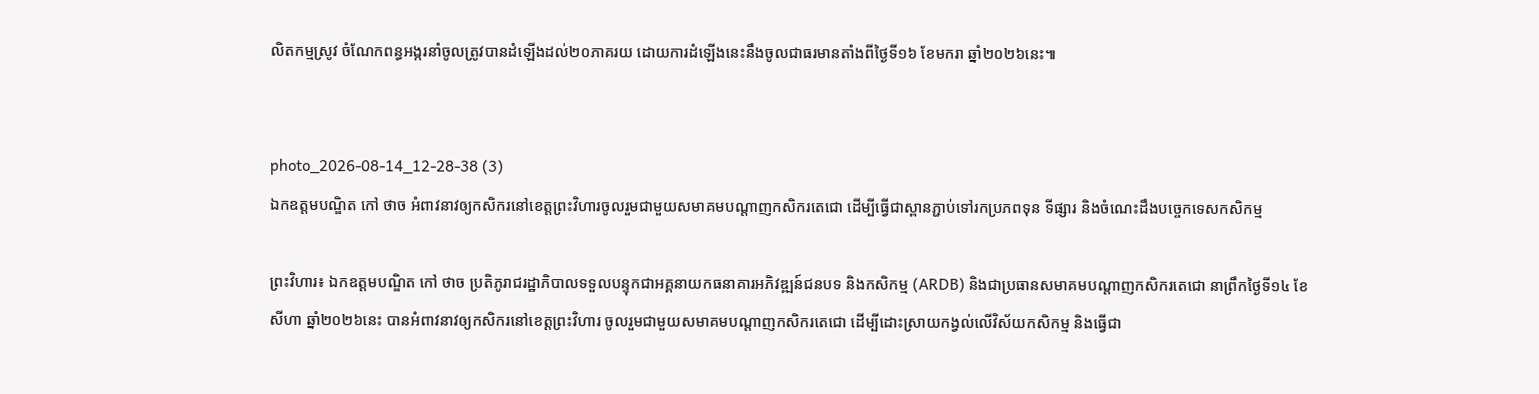លិតកម្មស្រូវ ចំណែកពន្ធអង្ករនាំចូលត្រូវបានដំឡើងដល់២០ភាគរយ ដោយការដំឡើងនេះនឹងចូលជាធរមានតាំងពីថ្ងៃទី១៦ ខែមករា ឆ្នាំ២០២៦នេះ៕


photo_2026-08-14_12-28-38 (3)
ឯកឧត្តមបណ្ឌិត កៅ ថាច អំពាវនាវឲ្យកសិករនៅខេត្តព្រះវិហារចូលរួមជាមួយសមាគមបណ្តាញកសិករតេជោ ដើម្បីធ្វើជាស្ពានភ្ជាប់ទៅរកប្រភពទុន ទីផ្សារ និងចំណេះដឹងបច្ចេកទេសកសិកម្ម

ព្រះវិហារ៖ ឯកឧត្តមបណ្ឌិត កៅ ថាច ប្រតិភូរាជរដ្ឋាភិបាលទទួលបន្ទុកជាអគ្គនាយកធនាគារអភិវឌ្ឍន៍ជនបទ និងកសិកម្ម (ARDB) និងជាប្រធានសមាគមបណ្តាញកសិករតេជោ នាព្រឹកថ្ងៃទី១៤ ខែសីហា ឆ្នាំ២០២៦នេះ បានអំពាវនាវឲ្យកសិករនៅខេត្តព្រះវិហារ ចូលរួមជាមួយសមាគមបណ្តាញកសិករតេជោ ដើម្បីដោះស្រាយកង្វល់លើវិស័យកសិកម្ម និងធ្វើជា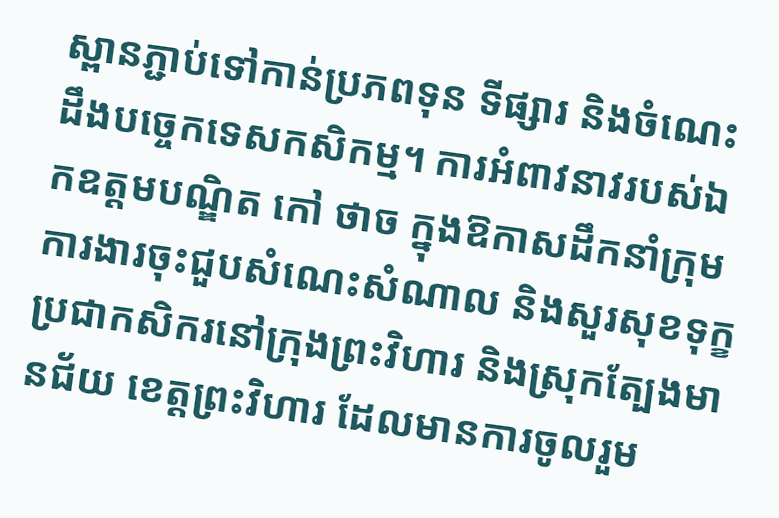ស្ពានភ្ជាប់ទៅកាន់ប្រភពទុន ទីផ្សារ និងចំណេះដឹងបច្ចេកទេសកសិកម្ម។ ការអំពាវនាវរបស់ឯកឧត្តមបណ្ឌិត កៅ ថាច ក្នុងឱកាសដឹកនាំក្រុមការងារចុះជួបសំណេះសំណាល និងសួរសុខទុក្ខប្រជាកសិករនៅក្រុងព្រះវិហារ និងស្រុកត្បែងមានជ័យ ខេត្តព្រះវិហារ ដែលមានការចូលរួម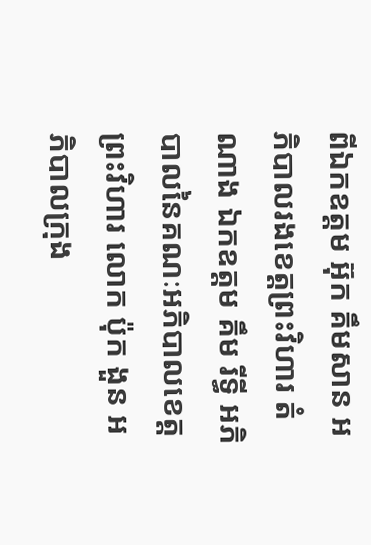ពីឯកឧត្តម អ៊ុក គឹមសាន អភិបាលរងខេត្តព្រះវិហារ តំណាង ឯកឧត្តម គឹម រីទ្ធី អភិបាលនៃគណៈអភិបាលខេត្តព្រះវិហារ លោក ប៉ុក ងួន អភិបាលក្រុង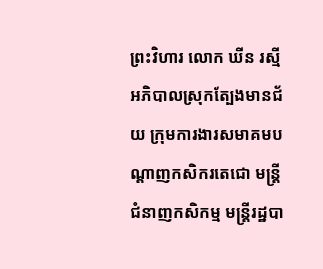ព្រះវិហារ លោក ឃីន រស្មី អភិបាលស្រុកត្បែងមានជ័យ ក្រុមការងារសមាគមបណ្តាញកសិករតេជោ មន្ត្រីជំនាញកសិកម្ម មន្ត្រីរដ្ឋបា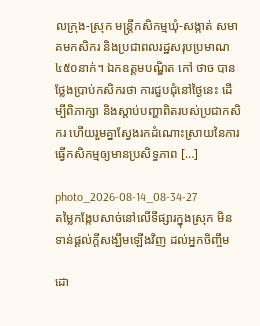លក្រុង-ស្រុក មន្ត្រីកសិកម្មឃុំ-សង្កាត់ សមាគមកសិករ និងប្រជាពលរដ្ឋសរុបប្រមាណ៤៥០នាក់។ ឯកឧត្តមបណ្ឌិត កៅ ថាច បានថ្លែងប្រាប់កសិករថា ការជួបជុំនៅថ្ងៃនេះ ដើម្បីពិភាក្សា និងស្តាប់បញ្ហាពិតរបស់ប្រជាកសិករ ហើយរួមគ្នាស្វែងរកដំណោះស្រាយនៃការធ្វើកសិកម្មឲ្យមានប្រសិទ្ធភាព […]

photo_2026-08-14_08-34-27
តម្លៃកង្កែបសាច់នៅលើទីផ្សារក្នុងស្រុក មិនទាន់ផ្តល់ក្តីសង្ឃឹមឡើងវិញ ដល់អ្នកចិញ្ចឹម

ដោ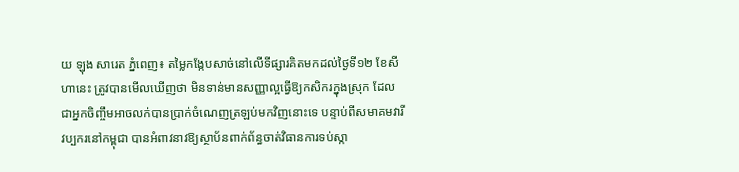យ ឡុង សារេត ភ្នំពេញ៖ តម្លៃកង្កែបសាច់នៅលើទីផ្សារគិតមកដល់ថ្ងៃទី១២ ខែសីហានេះ ត្រូវបានមើលឃើញថា មិនទាន់មានសញ្ញាល្អធ្វើឱ្យកសិករក្នុងស្រុក ដែលជាអ្នកចិញ្ចឹមអាចលក់បានប្រាក់ចំណេញត្រឡប់មកវិញនោះទេ បន្ទាប់ពីសមាគមវារីវប្បករនៅកម្ពុជា បានអំពាវនាវឱ្យស្ថាប័នពាក់ព័ន្ធចាត់វិធានការទប់ស្កា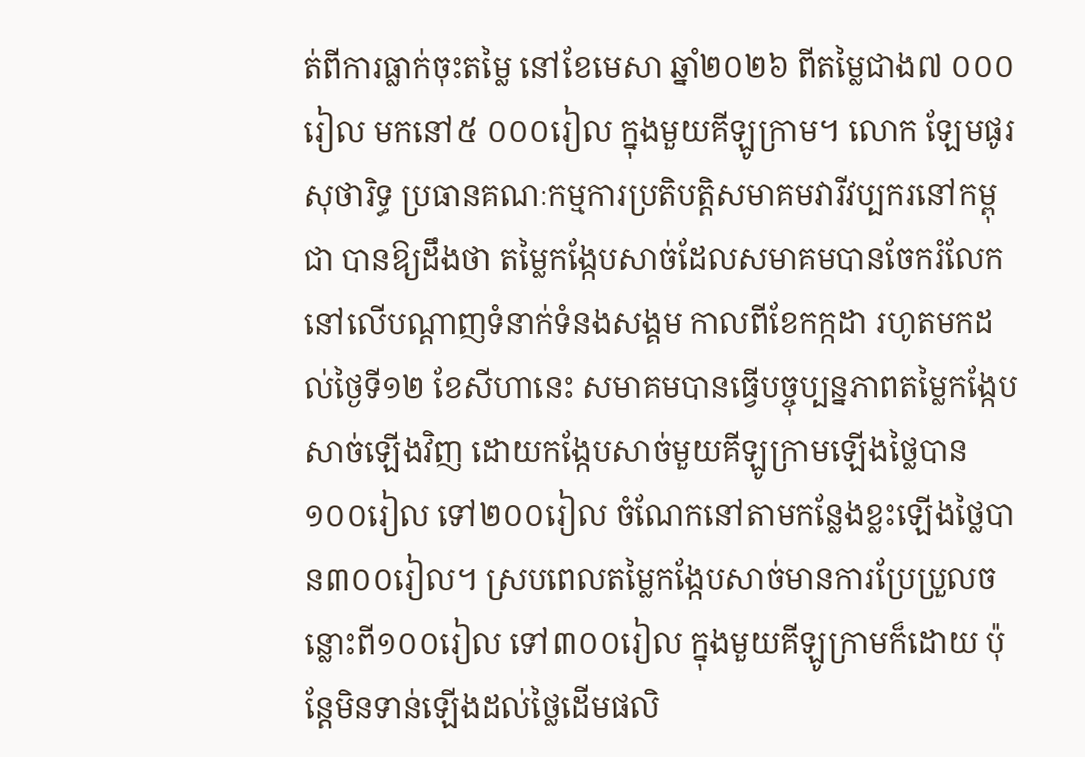ត់ពីការធ្លាក់ចុះតម្លៃ នៅខែមេសា ឆ្នាំ២០២៦ ពីតម្លៃជាង៧ ០០០រៀល មកនៅ៥ ០០០រៀល ក្នុងមួយគីឡូក្រាម។ លោក ឡែមផូរ សុថារិទ្ធ ប្រធានគណៈកម្មការប្រតិបត្តិសមាគមវារីវប្បករនៅកម្ពុជា បានឱ្យដឹងថា តម្លៃកង្កែបសាច់ដែលសមាគមបានចែករំលែកនៅលើបណ្តាញទំនាក់ទំនងសង្គម កាលពីខែកក្កដា រហូតមកដល់ថ្ងៃទី១២ ខែសីហានេះ សមាគមបានធ្វើបច្ចុប្បន្នភាពតម្លៃកង្កែបសាច់ឡើងវិញ ដោយកង្កែបសាច់មួយគីឡូក្រាមឡើងថ្លៃបាន១០០រៀល ទៅ២០០រៀល ចំណែកនៅតាមកន្លែងខ្លះឡើងថ្លៃបាន៣០០រៀល។ ស្របពេលតម្លៃកង្កែបសាច់មានការប្រែប្រួលចន្លោះពី១០០រៀល ទៅ៣០០រៀល ក្នុងមួយគីឡូក្រាមក៏ដោយ ប៉ុន្តែមិនទាន់ឡើងដល់ថ្លៃដើមផលិ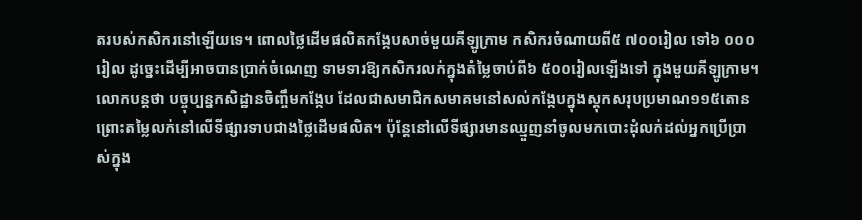តរបស់កសិករនៅឡើយទេ។ ពោលថ្លៃដើមផលិតកង្កែបសាច់មួយគីឡូក្រាម កសិករចំណាយពី៥ ៧០០រៀល ទៅ៦ ០០០រៀល ដូច្នេះដើម្បីអាចបានប្រាក់ចំណេញ ទាមទារឱ្យកសិករលក់ក្នុងតំម្លៃចាប់ពី៦ ៥០០រៀលឡើងទៅ ក្នុងមួយគីឡូក្រាម។ លោកបន្តថា បច្ចុប្បន្នកសិដ្ឋានចិញ្ចឹមកង្កែប ដែលជាសមាជិកសមាគមនៅសល់កង្កែបក្នុងស្តុកសរុបប្រមាណ១១៥តោន ព្រោះតម្លៃលក់នៅលើទីផ្សារទាបជាងថ្លៃដើមផលិត។ ប៉ុន្តែនៅលើទីផ្សារមានឈ្មួញនាំចូលមកបោះដុំលក់ដល់អ្នកប្រើប្រាស់ក្នុង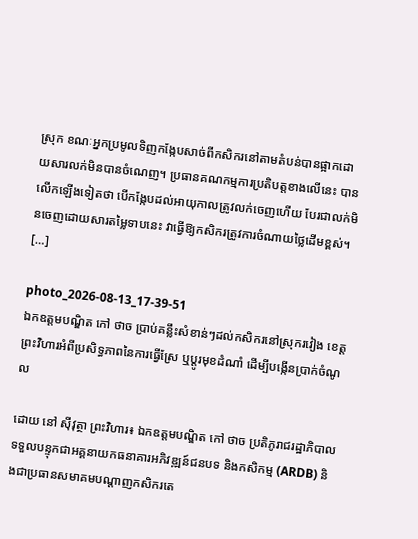ស្រុក ខណៈអ្នកប្រមូលទិញកង្កែបសាច់ពីកសិករនៅតាមតំបន់បានផ្អាកដោយសារលក់មិនបានចំណេញ។ ប្រធានគណកម្មការប្រតិបត្តខាងលើនេះ បានលើកឡើងទៀតថា បើកង្កែបដល់អាយុកាលត្រូវលក់ចេញហើយ បែរជាលក់មិនចេញដោយសារតម្លៃទាបនេះ វាធ្វើឱ្យកសិករត្រូវការចំណាយថ្លៃដើមខ្ពស់។ […]

photo_2026-08-13_17-39-51
ឯកឧត្តមបណ្ឌិត កៅ ថាច ប្រាប់គន្លឹះសំខាន់ៗដល់កសិករនៅស្រុករវៀង ខេត្តព្រះវិហារអំពីប្រសិទ្ធភាពនៃការធ្វើស្រែ ឬប្តូរមុខដំណាំ ដើម្បីបង្កើនប្រាក់ចំណូល

ដោយ នៅ ស៊ីវុត្ថា ព្រះវិហារ៖ ឯកឧត្តមបណ្ឌិត កៅ ថាច ប្រតិភូរាជរដ្ឋាភិបាលទទួលបន្ទុកជាអគ្គនាយកធនាគារអភិវឌ្ឍន៍ជនបទ និងកសិកម្ម (ARDB) និងជាប្រធានសមាគមបណ្តាញកសិករតេ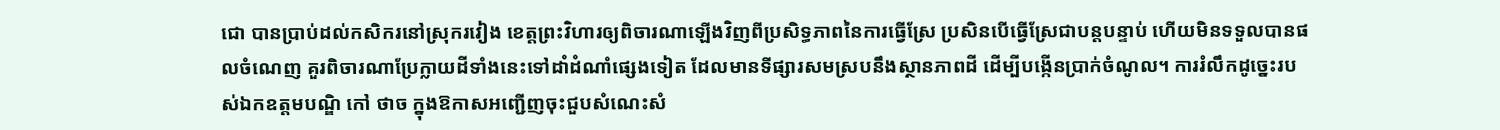ជោ បានប្រាប់ដល់កសិករនៅស្រុករវៀង ខេត្តព្រះវិហារឲ្យពិចារណាឡើងវិញពីប្រសិទ្ធភាពនៃការធ្វើស្រែ ប្រសិនបើធ្វើស្រែជាបន្តបន្ទាប់ ហើយមិនទទួលបានផលចំណេញ គួរពិចារណាប្រែក្លាយដីទាំងនេះទៅដាំដំណាំផ្សេងទៀត ដែលមានទីផ្សារសមស្របនឹងស្ថានភាពដី ដើម្បីបង្កើនប្រាក់ចំណូល។ ការរំលឹកដូច្នេះរបស់ឯកឧត្តមបណ្ឌិ កៅ ថាច ក្នុងឱកាសអញ្ជើញចុះជួបសំណេះសំ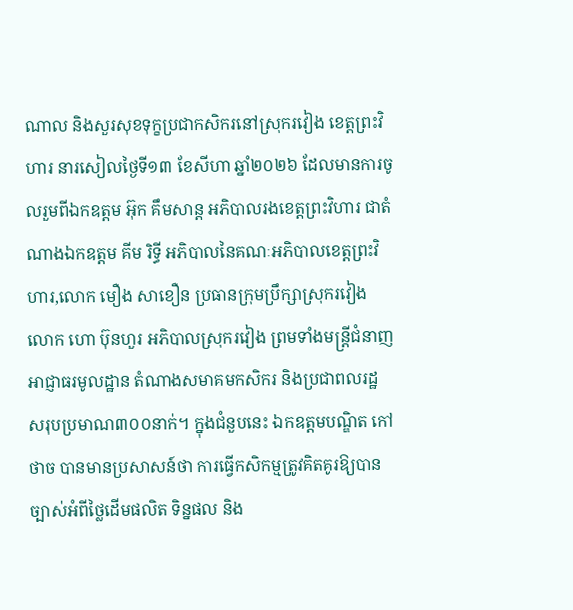ណាល និងសួរសុខទុក្ខប្រជាកសិករនៅស្រុករវៀង ខេត្តព្រះវិហារ នារសៀលថ្ងៃទី១៣ ខែសីហា ឆ្នាំ២០២៦ ដែលមានការចូលរួមពីឯកឧត្តម អ៊ុក គឹមសាន្ត អភិបាលរងខេត្តព្រះវិហារ ជាតំណាងឯកឧត្តម គីម រិទ្ធី អភិបាលនៃគណៈអភិបាលខេត្តព្រះវិហារ,លោក មឿង សាខឿន ប្រធានក្រុមប្រឹក្សាស្រុករវៀង លោក ហោ ប៊ុនហួរ អភិបាលស្រុករវៀង ព្រមទាំងមន្ត្រីជំនាញ អាជ្ញាធរមូលដ្ឋាន តំណាងសមាគមកសិករ និងប្រជាពលរដ្ឋ សរុបប្រមាណ៣០០នាក់។ ក្នុងជំនួបនេះ ឯកឧត្តមបណ្ឌិត កៅ ថាច បានមានប្រសាសន៍ថា ការធ្វើកសិកម្មត្រូវគិតគូរឱ្យបានច្បាស់អំពីថ្លៃដើមផលិត ទិន្នផល និង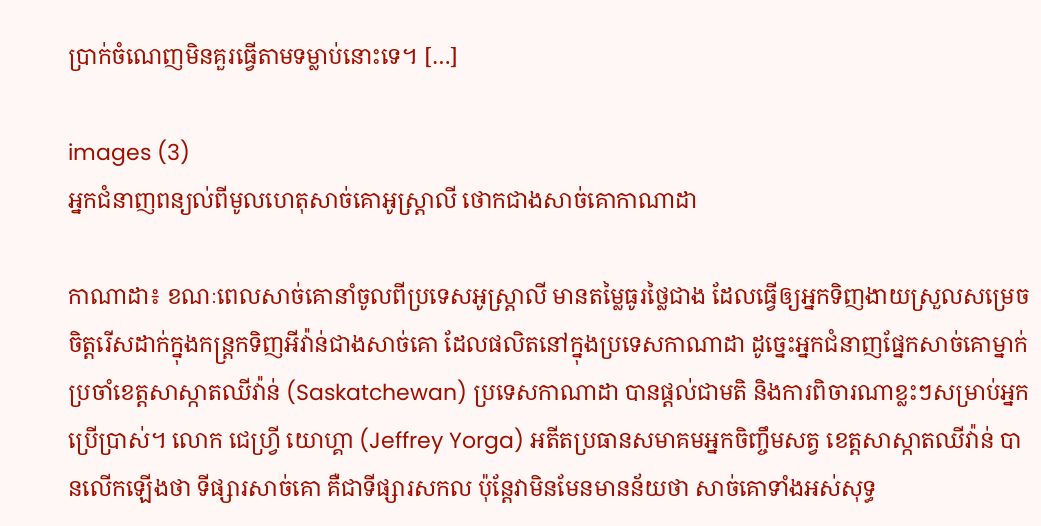ប្រាក់ចំណេញមិនគួរធ្វើតាមទម្លាប់នោះទេ។ […]

images (3)
អ្នកជំនាញពន្យល់ពីមូលហេតុសាច់គោអូស្ត្រាលី ថោកជាងសាច់គោកាណាដា

កាណាដា៖ ខណៈពេលសាច់គោនាំចូលពីប្រទេសអូស្ត្រាលី មានតម្លៃធូរថ្លៃជាង ដែលធ្វើឲ្យអ្នកទិញងាយស្រួលសម្រេចចិត្តរើសដាក់ក្នុងកន្ត្រកទិញអីវ៉ាន់ជាងសាច់គោ ដែលផលិតនៅក្នុងប្រទេសកាណាដា ដូច្នេះអ្នកជំនាញផ្នែកសាច់គោម្នាក់ ប្រចាំខេត្តសាស្កាតឈីវ៉ាន់ (Saskatchewan) ប្រទេសកាណាដា បានផ្តល់ជាមតិ និងការពិចារណាខ្លះៗសម្រាប់អ្នកប្រើប្រាស់។ លោក ជេហ្វ្រី យោហ្គា (Jeffrey Yorga) អតីតប្រធានសមាគមអ្នកចិញ្ចឹមសត្វ ខេត្តសាស្កាតឈីវ៉ាន់ បានលើកឡើងថា ទីផ្សារសាច់គោ គឺជាទីផ្សារសកល ប៉ុន្តែវាមិនមែនមានន័យថា សាច់គោទាំងអស់សុទ្ធ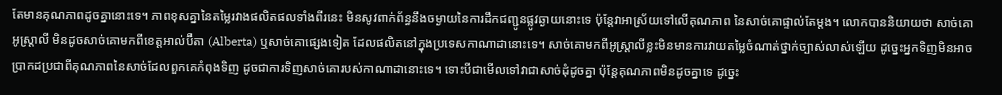តែមានគុណភាពដូចគ្នានោះទេ។ ភាពខុសគ្នានៃតម្លៃរវាងផលិតផលទាំងពីរនេះ មិនសូវពាក់ព័ន្ធនឹងចម្ងាយនៃការដឹកជញ្ជូនផ្លូវឆ្ងាយនោះទេ ប៉ុន្តែវាអាស្រ័យទៅលើគុណភាព នៃសាច់គោផ្ទាល់តែម្តង។ លោកបាននិយាយថា សាច់គោអូស្ត្រាលី មិនដូចសាច់គោមកពីខេត្តអាល់ប៊ឺតា (Alberta) ឬសាច់គោផ្សេងទៀត ដែលផលិតនៅក្នុងប្រទេសកាណាដានោះទេ។ សាច់គោមកពីអូស្ត្រាលីខ្លះមិនមានការវាយតម្លៃចំណាត់ថ្នាក់ច្បាស់លាស់ឡើយ ដូច្នេះអ្នកទិញមិនអាចប្រាកដប្រជាពីគុណភាពនៃសាច់ដែលពួកគេកំពុងទិញ ដូចជាការទិញសាច់គោរបស់កាណាដានោះទេ។ ទោះបីជាមើលទៅវាជាសាច់ដុំដូចគ្នា ប៉ុន្តែគុណភាពមិនដូចគ្នាទេ ដូច្នេះ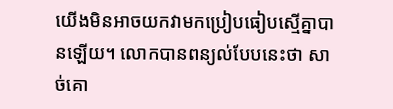យើងមិនអាចយកវាមកប្រៀបធៀបស្មើគ្នាបានឡើយ។ លោកបានពន្យល់បែបនេះថា សាច់គោ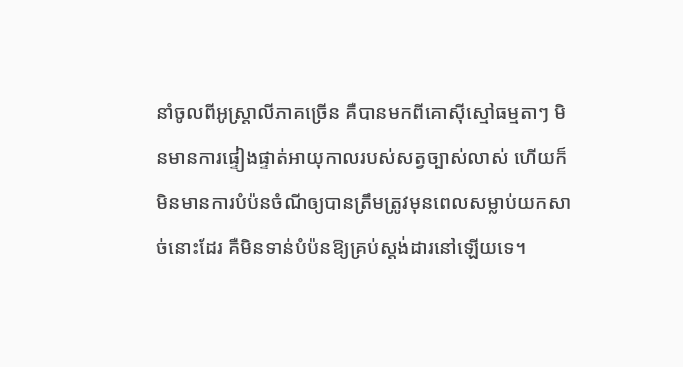នាំចូលពីអូស្ត្រាលីភាគច្រើន គឺបានមកពីគោស៊ីស្មៅធម្មតាៗ មិនមានការផ្ទៀងផ្ទាត់អាយុកាលរបស់សត្វច្បាស់លាស់ ហើយក៏មិនមានការបំប៉នចំណីឲ្យបានត្រឹមត្រូវមុនពេលសម្លាប់យកសាច់នោះដែរ គឺមិនទាន់បំប៉នឱ្យគ្រប់ស្តង់ដារនៅឡើយទេ។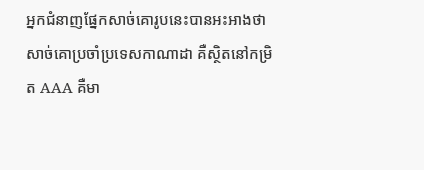អ្នកជំនាញផ្នែកសាច់គោរូបនេះបានអះអាងថា សាច់គោប្រចាំប្រទេសកាណាដា គឺស្ថិតនៅកម្រិត AAA គឺមា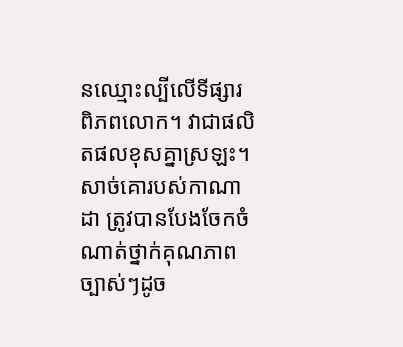នឈ្មោះល្បីលើទីផ្សារពិភពលោក។ វាជាផលិតផលខុសគ្នាស្រឡះ។ សាច់គោរបស់កាណាដា ត្រូវបានបែងចែកចំណាត់ថ្នាក់គុណភាពច្បាស់ៗដូច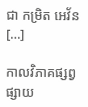ជា កម្រិត អេវ័ន […]

កាលវិភាគផ្សព្វផ្សាយ